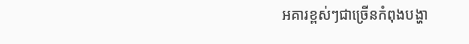អគារខ្ពស់ៗជាច្រើនកំពុងបង្ហា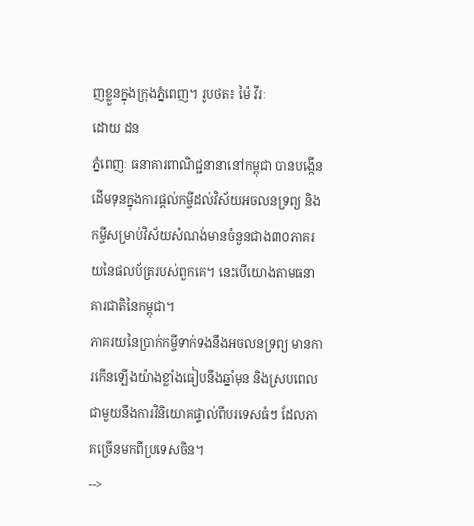ញខ្លួនក្នុងក្រុងភ្នំពេញ។ រូបថត៖ ម៉ៃ វីរៈ
ដោយ ដន
ភ្នំពេញៈ ធនាគារពាណិជ្ជនានានៅកម្ពុជា បានបង្កើនដើមទុនក្នុងការផ្តល់កម្ចីដល់វិស័យអចលនទ្រព្យ និងកម្ចីសម្រាប់វិស័យសំណង់មានចំនួនជាង៣០ភាគរយនៃផលប័ត្ររបស់ពួកគេ។ នេះបើយោងតាមធនាគារជាតិនៃកម្ពុជា។
ភាគរយនៃប្រាក់កម្ចីទាក់ទងនឹងអចលនទ្រព្យ មានការកើនឡើងយ៉ាងខ្លាំងធៀបនឹងឆ្នាំមុន និងស្របពេលជាមួយនឹងការវិនិយោគផ្ទាល់ពីបរទេសធំៗ ដែលភាគច្រើនមកពីប្រទេសចិន។
-->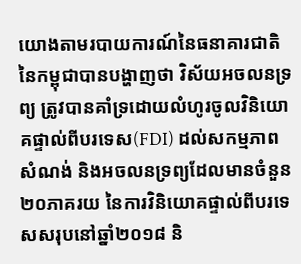យោងតាមរបាយការណ៍នៃធនាគារជាតិនៃកម្ពុជាបានបង្ហាញថា វិស័យអចលនទ្រព្យ ត្រូវបានគាំទ្រដោយលំហូរចូលវិនិយោគផ្ទាល់ពីបរទេស(FDI) ដល់សកម្មភាពសំណង់ និងអចលនទ្រព្យដែលមានចំនួន២០ភាគរយ នៃការវិនិយោគផ្ទាល់ពីបរទេសសរុបនៅឆ្នាំ២០១៨ និ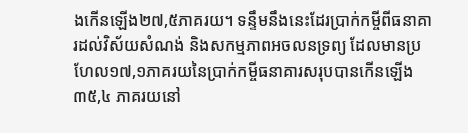ងកើនឡើង២៧,៥ភាគរយ។ ទន្ទឹមនឹងនេះដែរប្រាក់កម្ចីពីធនាគារដល់វិស័យសំណង់ និងសកម្មភាពអចលនទ្រព្យ ដែលមានប្រហែល១៧,១ភាគរយនៃប្រាក់កម្ចីធនាគារសរុបបានកើនឡើង៣៥,៤ ភាគរយនៅ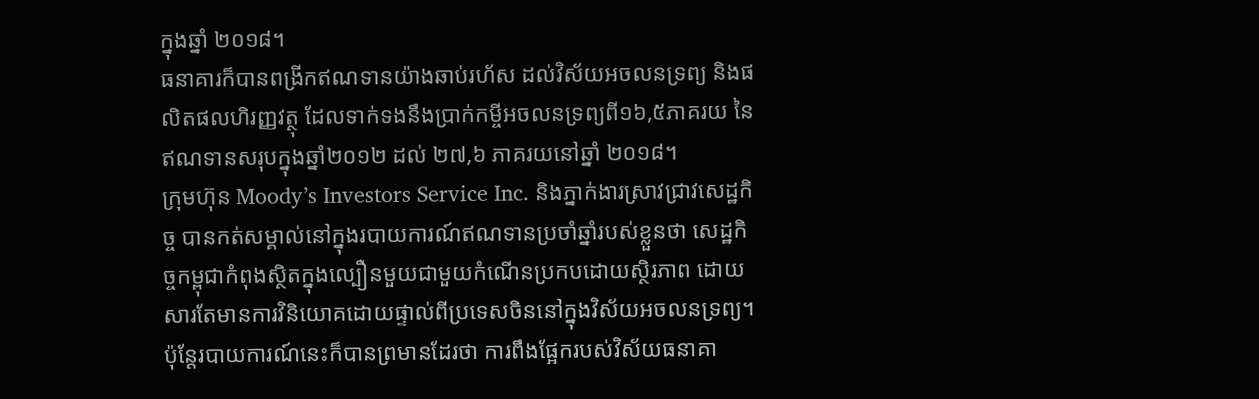ក្នុងឆ្នាំ ២០១៨។
ធនាគារក៏បានពង្រីកឥណទានយ៉ាងឆាប់រហ័ស ដល់វិស័យអចលនទ្រព្យ និងផលិតផលហិរញ្ញវត្ថុ ដែលទាក់ទងនឹងប្រាក់កម្ចីអចលនទ្រព្យពី១៦,៥ភាគរយ នៃឥណទានសរុបក្នុងឆ្នាំ២០១២ ដល់ ២៧,៦ ភាគរយនៅឆ្នាំ ២០១៨។
ក្រុមហ៊ុន Moody’s Investors Service Inc. និងភ្នាក់ងារស្រាវជ្រាវសេដ្ឋកិច្ច បានកត់សម្គាល់នៅក្នុងរបាយការណ៍ឥណទានប្រចាំឆ្នាំរបស់ខ្លួនថា សេដ្ឋកិច្ចកម្ពុជាកំពុងស្ថិតក្នុងល្បឿនមួយជាមួយកំណើនប្រកបដោយស្ថិរភាព ដោយសារតែមានការវិនិយោគដោយផ្ទាល់ពីប្រទេសចិននៅក្នុងវិស័យអចលនទ្រព្យ។
ប៉ុន្តែរបាយការណ៍នេះក៏បានព្រមានដែរថា ការពឹងផ្អែករបស់វិស័យធនាគា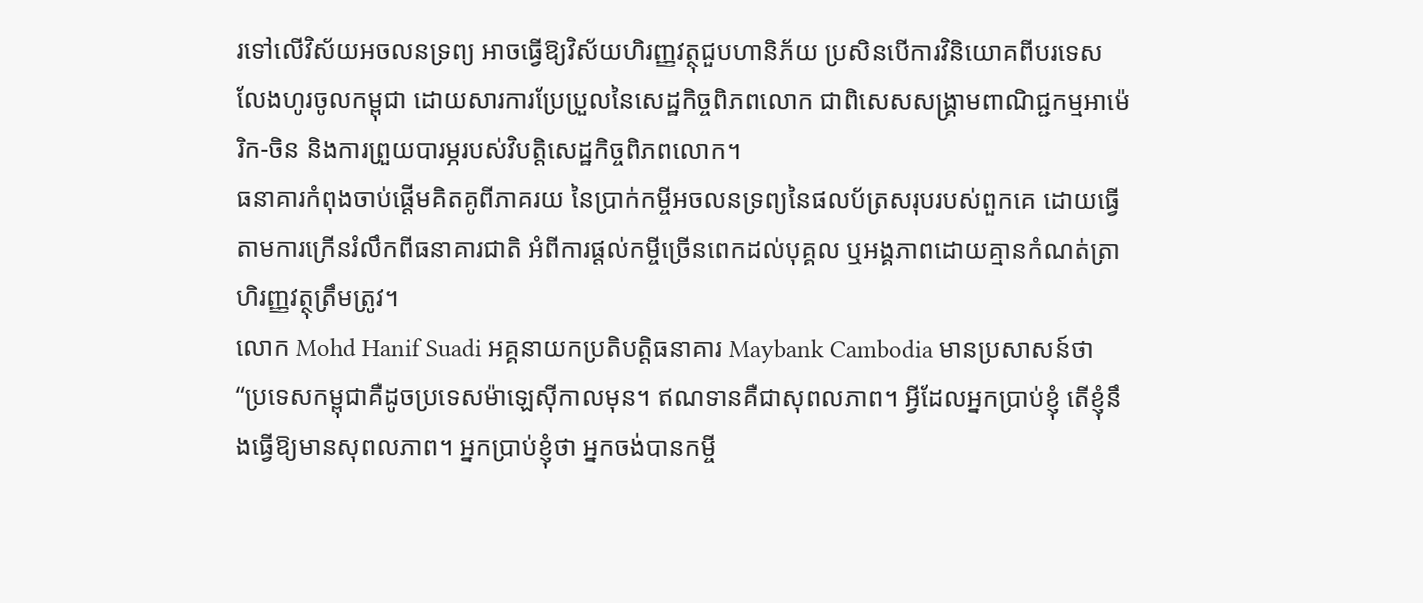រទៅលើវិស័យអចលនទ្រព្យ អាចធ្វើឱ្យវិស័យហិរញ្ញវត្ថុជួបហានិភ័យ ប្រសិនបើការវិនិយោគពីបរទេសលែងហូរចូលកម្ពុជា ដោយសារការប្រែប្រួលនៃសេដ្ឋកិច្ចពិភពលោក ជាពិសេសសង្គ្រាមពាណិជ្ជកម្មអាម៉េរិក-ចិន និងការព្រួយបារម្ភរបស់វិបត្តិសេដ្ឋកិច្ចពិភពលោក។
ធនាគារកំពុងចាប់ផ្តើមគិតគូពីភាគរយ នៃប្រាក់កម្ចីអចលនទ្រព្យនៃផលប័ត្រសរុបរបស់ពួកគេ ដោយធ្វើតាមការក្រើនរំលឹកពីធនាគារជាតិ អំពីការផ្តល់កម្ចីច្រើនពេកដល់បុគ្គល ឬអង្គភាពដោយគ្មានកំណត់ត្រាហិរញ្ញវត្ថុត្រឹមត្រូវ។
លោក Mohd Hanif Suadi អគ្គនាយកប្រតិបត្តិធនាគារ Maybank Cambodia មានប្រសាសន៍ថា “ប្រទេសកម្ពុជាគឺដូចប្រទេសម៉ាឡេស៊ីកាលមុន។ ឥណទានគឺជាសុពលភាព។ អ្វីដែលអ្នកប្រាប់ខ្ញុំ តើខ្ញុំនឹងធ្វើឱ្យមានសុពលភាព។ អ្នកប្រាប់ខ្ញុំថា អ្នកចង់បានកម្ចី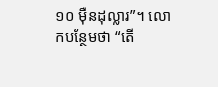១០ ម៉ឺនដុល្លារ”។ លោកបន្ថែមថា “តើ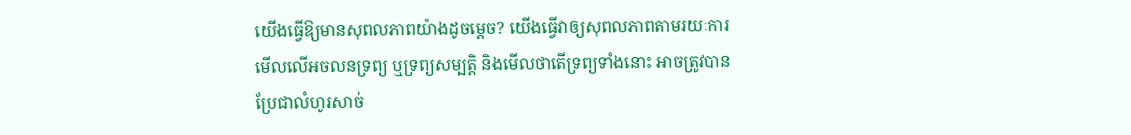យើងធ្វើឱ្យមានសុពលភាពយ៉ាងដូចម្តេច? យើងធ្វើវាឲ្យសុពលភាពតាមរយៈការមើលលើអចលនទ្រព្យ ឬទ្រព្យសម្បត្តិ និងមើលថាតើទ្រព្យទាំងនោះ អាចត្រូវបានប្រែជាលំហូរសាច់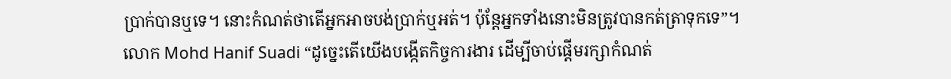ប្រាក់បានឬទេ។ នោះកំណត់ថាតើអ្នកអាចបង់ប្រាក់ឬអត់។ ប៉ុន្តែអ្នកទាំងនោះមិនត្រូវបានកត់ត្រាទុកទេ”។
លោក Mohd Hanif Suadi “ដូច្នេះតើយើងបង្កើតកិច្ចការងារ ដើម្បីចាប់ផ្តើមរក្សាកំណត់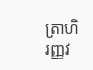ត្រាហិរញ្ញវ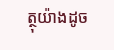ត្ថុយ៉ាងដូច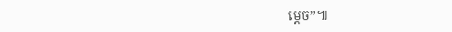ម្តេច”៕